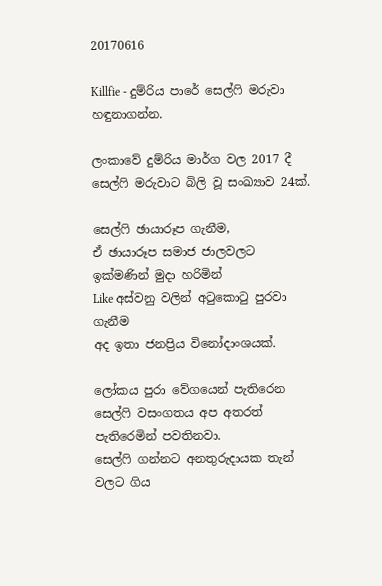20170616

Killfie - දුම්රිය පාරේ සෙල්ෆි මරුවා හඳුනාගන්න.

ලංකාවේ දුම්රිය මාර්ග වල 2017 දී
සෙල්ෆි මරුවාට බිලි වූ සංඛ්‍යාව 24ක්.

සෙල්ෆි ඡායාරූප ගැනීම,
ඒ ඡායාරූප සමාජ ජාලවලට ඉක්මණින් මුදා හරිමින්
Like අස්වනු වලින් අටුකොටු පුරවා ගැනීම
අද ඉතා ජනප්‍රිය විනෝදාංශයක්.

ලෝකය පුරා වේගයෙන් පැතිරෙන
සෙල්ෆි වසංගතය අප අතරත් පැතිරෙමින් පවතිනවා.
සෙල්ෆි ගන්නට අනතුරුදායක තැන් වලට ගිය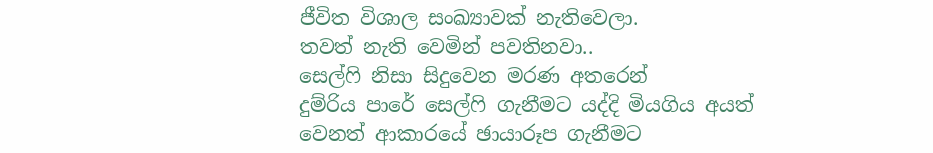ජීවිත විශාල සංඛ්‍යාවක් නැතිවෙලා.
තවත් නැති වෙමින් පවතිනවා..
සෙල්ෆි නිසා සිදුවෙන මරණ අතරෙන්
දුම්රිය පාරේ සෙල්ෆි ගැනීමට යද්දි මියගිය අයත්
වෙනත් ආකාරයේ ඡායාරූප ගැනීමට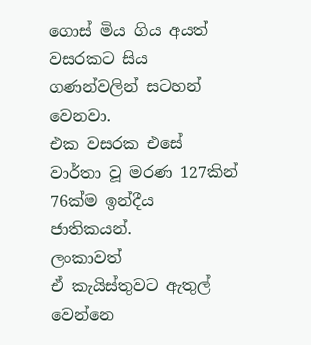ගොස් මිය ගිය අයත්
වසරකට සිය ගණන්වලින් සටහන් වෙනවා.
එක වසරක එසේ වාර්තා වූ මරණ 127කින්
76ක්ම ඉන්දීය ජාතිකයන්.
ලංකාවත්
ඒ කැයිස්තුවට ඇතුල් වෙන්නෙ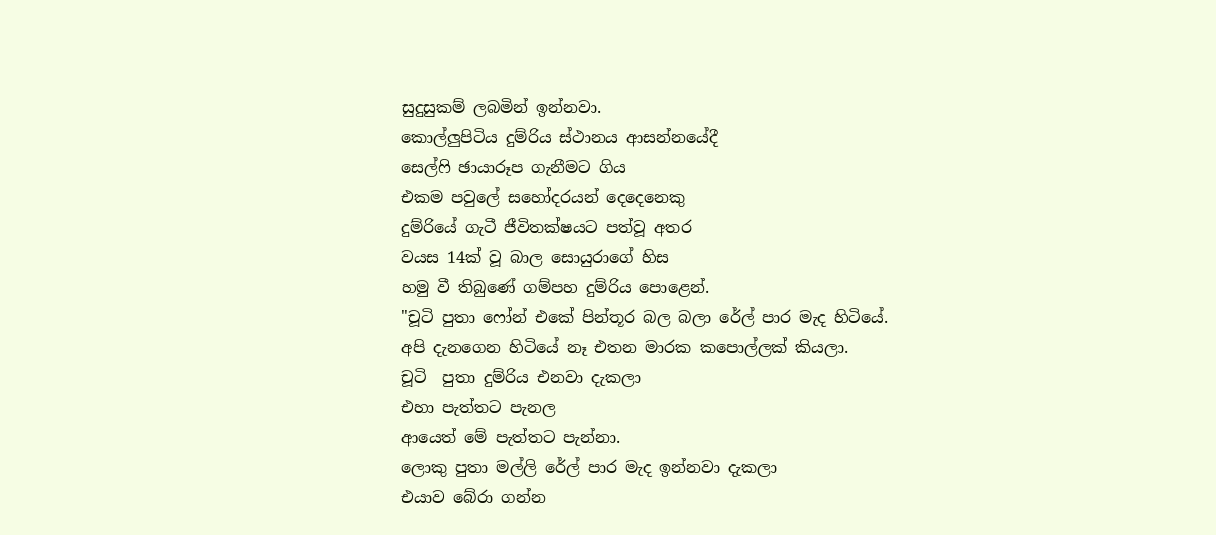සුදුසුකම් ලබමින් ඉන්නවා.
කොල්ලුපිටිය දුම්රිය ස්ථානය ආසන්නයේදී
සෙල්ෆි ඡායාරූප ගැනීමට ගිය
එකම පවුලේ සහෝදරයන් දෙදෙනෙකු
දුම්රියේ ගැටී ජීවිතක්ෂයට පත්වූ අතර
වයස 14ක් වූ බාල සොයුරාගේ හිස
හමු වී තිබුණේ ගම්පහ දුම්රිය පොළෙන්.
"චූටි පුතා ෆෝන් එකේ පින්තූර බල බලා රේල් පාර මැද හිටියේ.
අපි දැනගෙන හිටියේ නෑ එතන මාරක ක‍පොල්ලක් කියලා.
චූටි  පුතා දුම්රිය එනවා දැකලා
එහා පැත්තට පැනල
ආයෙත් මේ පැත්තට පැන්නා.
ලොකු පුතා මල්ලි රේල් පාර මැද ඉන්නවා දැකලා
එයාව බේරා ගන්න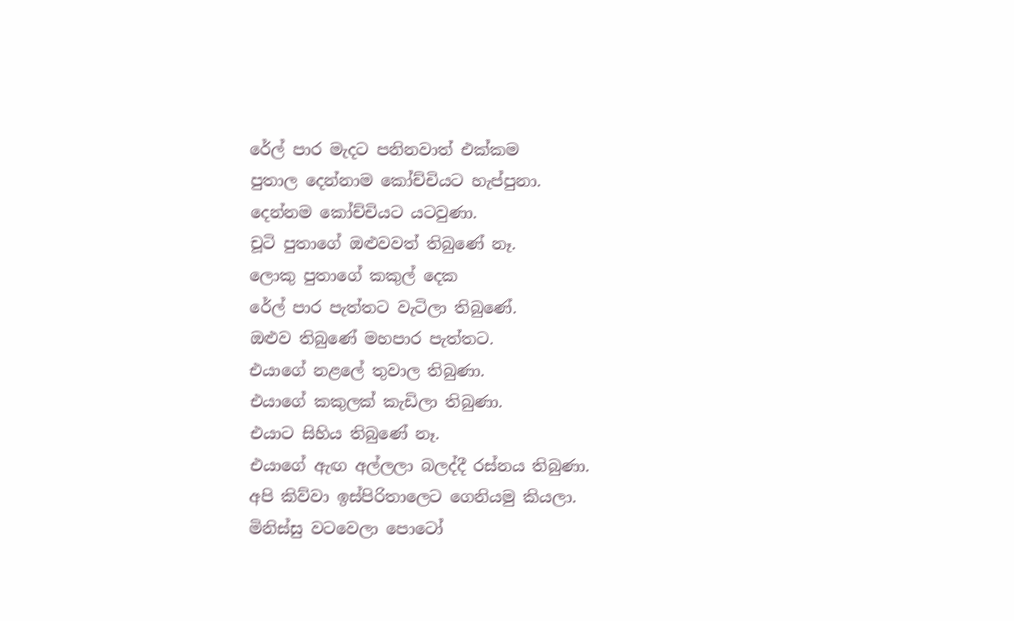රේල් පාර මැදට පනිනවාත් එක්කම
පුතාල දෙන්නාම කෝච්චියට හැප්පුනා.
දෙන්නම කෝච්චියට යටවුණා.
චූටි පුතාගේ ඔළුවවත් තිබුණේ නෑ.
ලොකු පුතාගේ කකුල් දෙක
රේල් පාර පැත්තට වැටිලා තිබුණේ.
ඔළුව තිබුණේ මහපාර පැත්තට.
එයාගේ නළ‍ලේ තුවාල තිබුණා.
එයාගේ කකුලක් කැඩිලා තිබුණා.
එයාට සිහිය තිබුණේ නෑ.
එයාගේ ඇඟ අල්ලලා බලද්දී රස්නය තිබුණා.
අපි කිව්වා ඉස්පිරිතාලෙට ගෙනියමු කියලා.
මිනිස්සු වටවෙලා ‍පොටෝ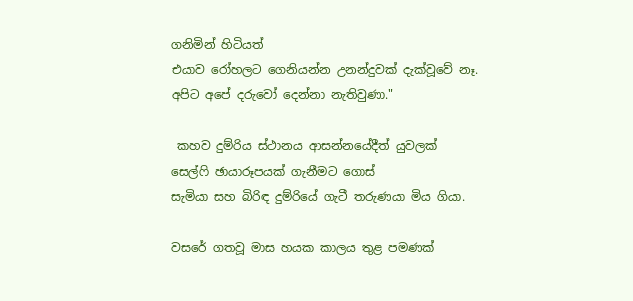ගනිමින් හිටියත්
එයාව රෝහලට ගෙනියන්න උනන්දුවක් දැක්වූවේ නෑ.
අපිට අපේ දරුවෝ දෙන්නා නැතිවුණා."

 කහව දුම්රිය ස්ථානය ආසන්නයේදීත් යුවලක්
සෙල්ෆි ඡායාරූපයක් ගැනීමට ගොස්
සැමියා සහ බිරිඳ දුම්රියේ ගැටී තරුණයා මිය ගියා.

වසරේ ගතවූ මාස හයක කාලය තුළ පමණක්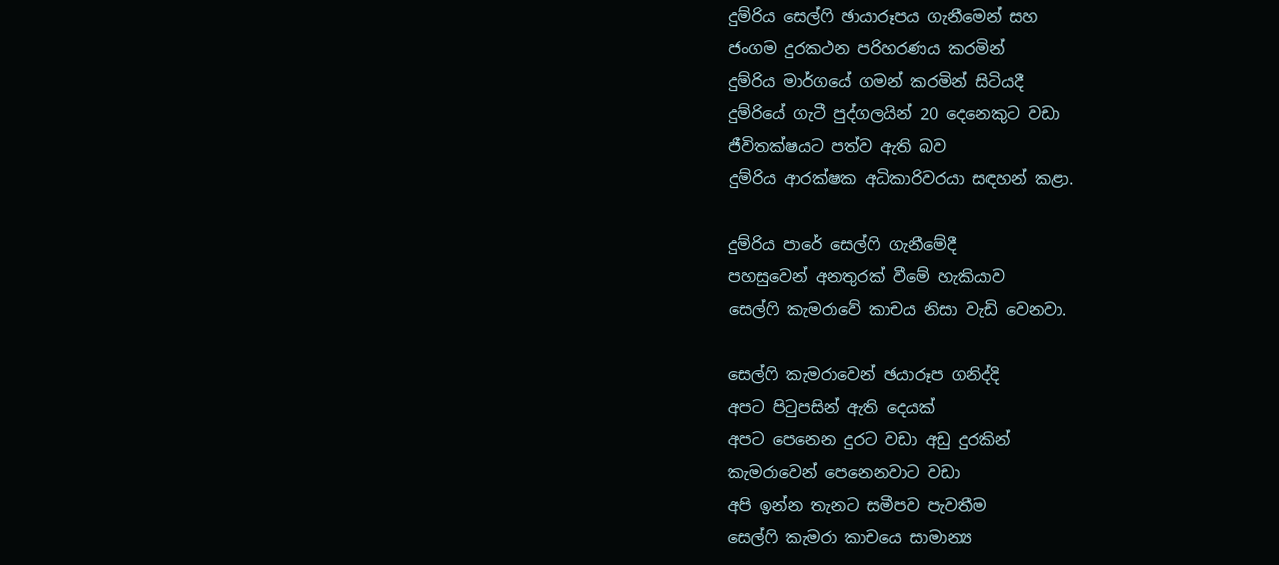දුම්රිය සෙල්ෆි ඡායාරූපය ගැනීමෙන් සහ
ජංගම දුරකථන පරිහරණය කරමින්
දුම්රිය මාර්ගයේ ගමන් කරමින් සිටියදී
දුම්රියේ ගැටී පුද්ගලයින් 20 දෙනෙකුට වඩා
ජීවිතක්ෂයට පත්ව ඇති බව
දුම්රිය ආරක්ෂක අධිකාරිවරයා සඳහන් කළා.

දුම්රිය පාරේ සෙල්ෆි ගැනීමේදී
පහසුවෙන් අනතුරක් වීමේ හැකියාව
සෙල්ෆි කැමරාවේ කාචය නිසා වැඩි වෙනවා.

සෙල්ෆි කැමරාවෙන් ඡයාරූප ගනිද්දි
අපට පිටුපසින් ඇති දෙයක්
අපට පෙනෙන දුරට වඩා අඩු දුරකින්
කැමරාවෙන් පෙනෙනවාට වඩා
අපි ඉන්න තැනට සමීපව පැවතීම
සෙල්ෆි කැමරා කාචයෙ සාමාන්‍ය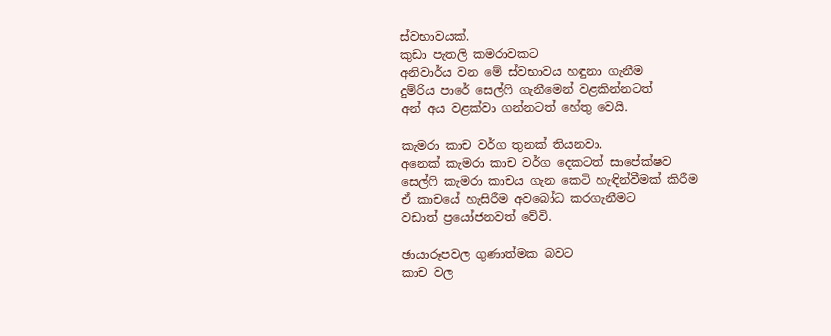ස්වභාවයක්.
කුඩා පැතලි කමරාවකට
අනිවාර්ය වන මේ ස්වභාවය හඳුනා ගැනීම
දුම්රිය පාරේ සෙල්ෆි ගැනීමෙන් වළකින්නටත්
අන් අය වළක්වා ගන්නටත් හේතු වෙයි.

කැමරා කාච වර්ග තුනක් තියනවා.
අනෙක් කැමරා කාච වර්ග දෙකටත් සාපේක්ෂව
සෙල්ෆි කැමරා කාචය ගැන කෙටි හැඳින්වීමක් කිරීම
ඒ කාචයේ හැසිරීම අවබෝධ කරගැනීමට
වඩාත් ප්‍රයෝජනවත් වේවි.

ඡායාරූපවල ගුණාත්මක බවට
කාච වල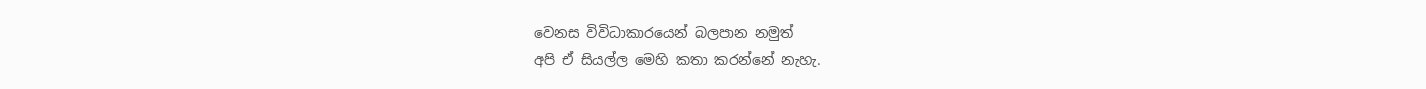වෙනස විවිධාකාරයෙන් බලපාන නමුත්
අපි ඒ සියල්ල මෙහි කතා කරන්නේ නැහැ.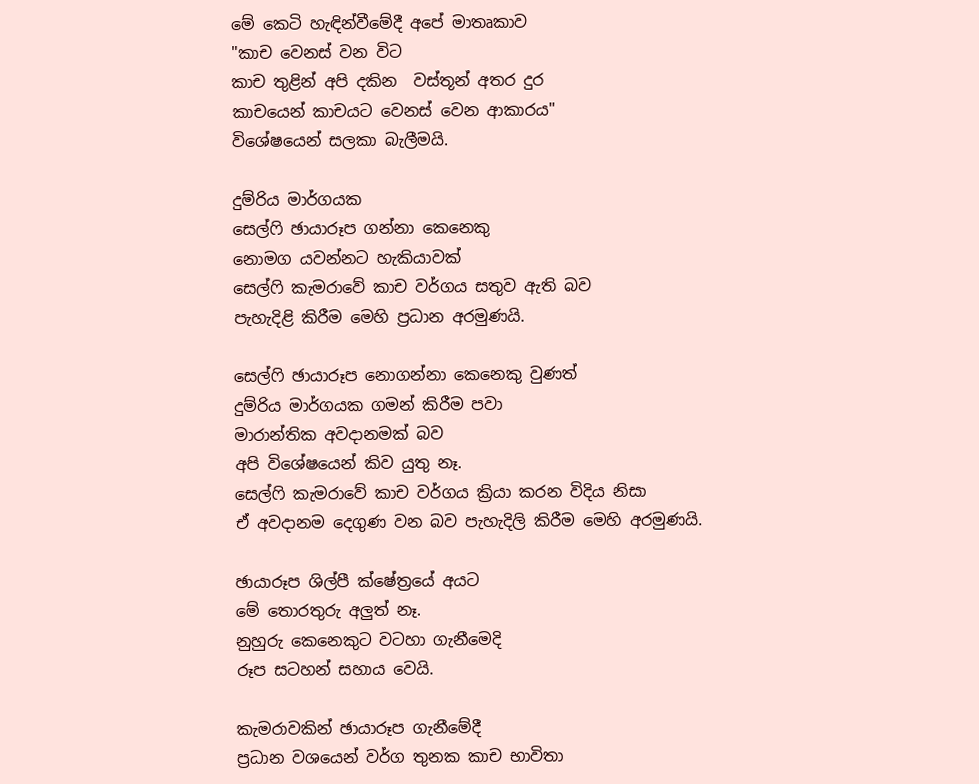මේ කෙටි හැඳින්වීමේදී අපේ මාතෘකාව
"කාච වෙනස් වන විට
කාච තුළින් අපි දකින  වස්තූන් අතර දුර
කාචයෙන් කාචයට වෙනස් වෙන ආකාරය"
විශේෂයෙන් සලකා බැලීමයි.

දුම්රිය මාර්ගයක
සෙල්ෆි ඡායාරූප ගන්නා කෙනෙකු
නොමග යවන්නට හැකියාවක්
සෙල්ෆි කැමරාවේ කාච වර්ගය සතුව ඇති බව
පැහැදිළි කිරීම මෙහි ප්‍රධාන අරමුණයි.

සෙල්ෆි ඡායාරූප නොගන්නා කෙනෙකු වුණත්
දුම්රිය මාර්ගයක ගමන් කිරීම පවා
මාරාන්තික අවදානමක් බව
අපි විශේෂයෙන් කිව යුතු නෑ.
සෙල්ෆි කැමරාවේ කාච වර්ගය ක්‍රියා කරන විදිය නිසා
ඒ අවදානම දෙගුණ වන බව පැහැදිලි කිරීම මෙහි අරමුණයි.

ඡායාරූප ශිල්පී ක්ෂේත්‍රයේ අයට
මේ තොරතුරු අලුත් නෑ.
නුහුරු කෙනෙකුට වටහා ගැනීමෙදි
රූප සටහන් සහාය වෙයි.

කැමරාවකින් ඡායාරූප ගැනීමේදී
ප්‍රධාන වශයෙන් වර්ග තුනක කාච භාවිතා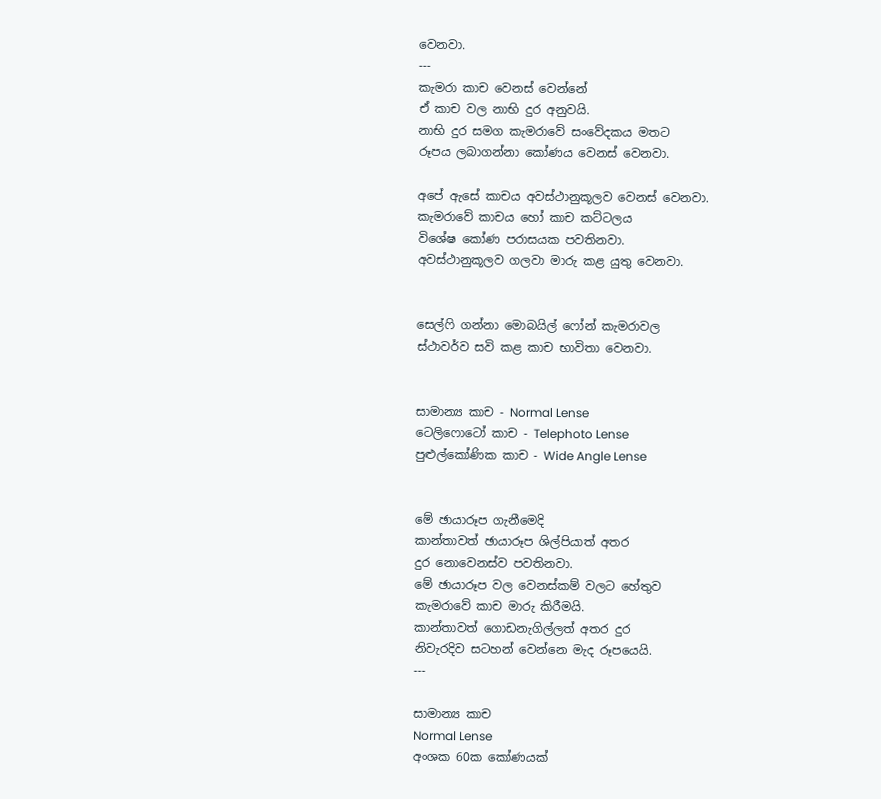වෙනවා.
---
කැමරා කාච වෙනස් වෙන්නේ
ඒ කාච වල නාභි දුර අනුවයි.
නාභි දුර සමග කැමරාවේ සංවේදකය මතට
රූපය ලබාගන්නා කෝණය වෙනස් වෙනවා.

අපේ ඇසේ කාචය අවස්ථානුකූලව වෙනස් වෙනවා.
කැමරාවේ කාචය හෝ කාච කට්ටලය
විශේෂ කෝණ පරාසයක පවතිනවා.
අවස්ථානුකූලව ගලවා මාරු කළ යුතු වෙනවා.


සෙල්ෆි ගන්නා මොබයිල් ෆෝන් කැමරාවල
ස්ථාවර්ව සවි කළ කාච භාවිතා වෙනවා.


සාමාන්‍ය කාච - Normal Lense
ටෙලිෆොටෝ කාච - Telephoto Lense
පුළුල්කෝණික කාච - Wide Angle Lense


මේ ඡායාරූප ගැනීමෙදි
කාන්තාවත් ඡායාරූප ශිල්පියාත් අතර
දුර නොවෙනස්ව පවතිනවා.
මේ ඡායාරූප වල වෙනස්කම් වලට හේතුව
කැමරාවේ කාච මාරු කිරීමයි.
කාන්තාවත් ගොඩනැගිල්ලත් අතර දුර
නිවැරදිව සටහන් වෙන්නෙ මැද රූපයෙයි.
---

සාමාන්‍ය කාච
Normal Lense
අංශක 60ක කෝණයක්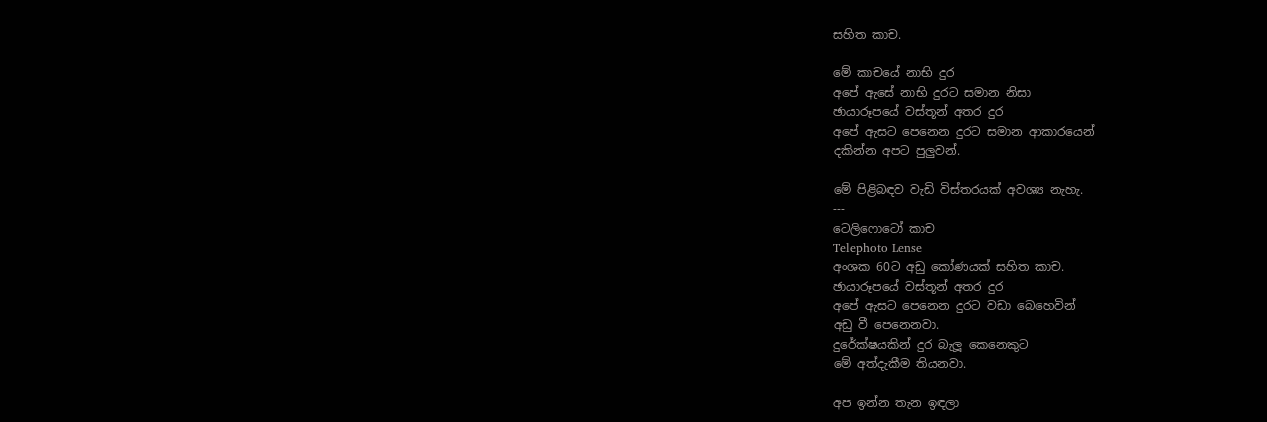සහිත කාච.

මේ කාචයේ නාභි දුර
අපේ ඇසේ නාභි දුරට සමාන නිසා
ඡායාරූපයේ වස්තූන් අතර දුර
අපේ ඇසට පෙනෙන දුරට සමාන ආකාරයෙන්
දකින්න අපට පුලුවන්.

මේ පිළිබඳව වැඩි විස්තරයක් අවශ්‍ය නැහැ.
---
ටෙලිෆොටෝ කාච
Telephoto Lense
අංශක 60ට අඩු කෝණයක් සහිත කාච.
ඡායාරූපයේ වස්තූන් අතර දුර
අපේ ඇසට පෙනෙන දුරට වඩා බෙහෙවින්
අඩු වී පෙනෙනවා.
දුරේක්ෂයකින් දුර බැලූ කෙනෙකුට
මේ අත්දැකීම තියනවා.

අප ඉන්න තැන ඉඳලා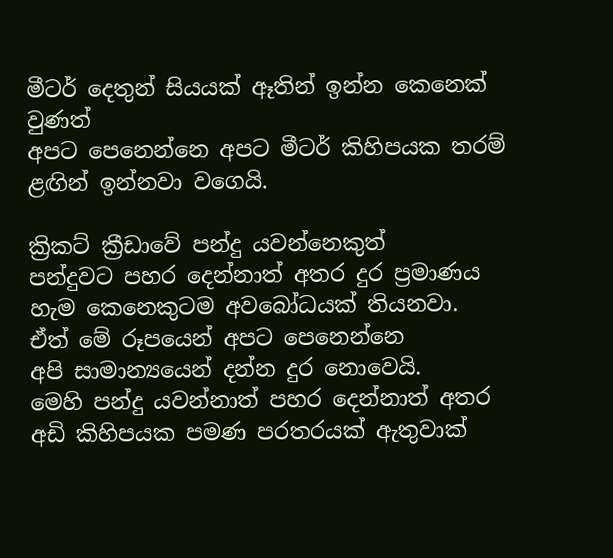මීටර් දෙතුන් සියයක් ඈතින් ඉන්න කෙනෙක් වුණත්
අපට පෙනෙන්නෙ අපට මීටර් කිහිපයක තරම්
ළඟින් ඉන්නවා වගෙයි.

ක්‍රිකට් ක්‍රීඩාවේ පන්දු යවන්නෙකුත්
පන්දුවට පහර දෙන්නාත් අතර දුර ප්‍රමාණය
හැම කෙනෙකුටම අවබෝධයක් තියනවා.
ඒත් මේ රූපයෙන් අපට පෙනෙන්නෙ
අපි සාමාන්‍යයෙන් දන්න දුර නොවෙයි.
මෙහි පන්දු යවන්නාත් පහර දෙන්නාත් අතර
අඩි කිහිපයක පමණ පරතරයක් ඇතුවාක්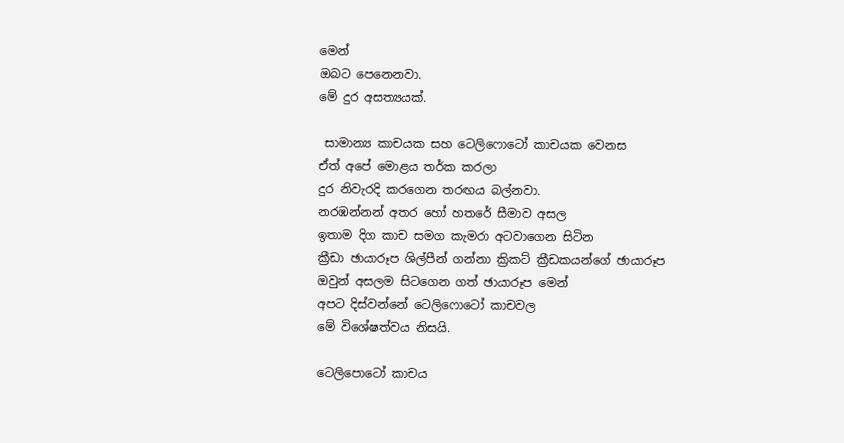මෙන්
ඔබට පෙනෙනවා.
මේ දුර අසත්‍යයක්.

 සාමාන්‍ය කාචයක සහ ටෙලිෆොටෝ කාචයක වෙනස
ඒත් අපේ මොළය තර්ක කරලා
දුර නිවැරදි කරගෙන තරඟය බල්නවා.
නරඹන්නන් අතර හෝ හතරේ සීමාව අසල
ඉතාම දිග කාච සමග කැමරා අටවාගෙන සිටින
ක්‍රීඩා ඡායාරූප ශිල්පීන් ගන්නා ක්‍රිකට් ක්‍රීඩකයන්ගේ ඡායාරූප
ඔවුන් අසලම සිටගෙන ගත් ඡායාරූප මෙන්
අපට දිස්වන්නේ ටෙලිෆොටෝ කාචවල
මේ විශේෂත්වය නිසයි.

ටෙලිපොටෝ කාචය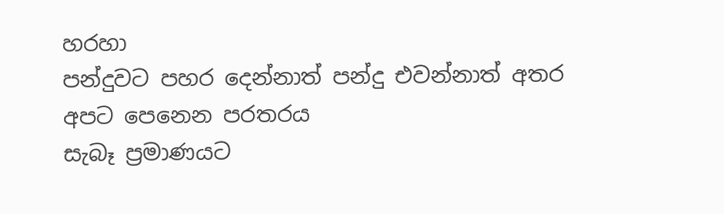හරහා
පන්දුවට පහර දෙන්නාත් පන්දු එවන්නාත් අතර
අපට පෙනෙන පරතරය
සැබෑ ප්‍රමාණයට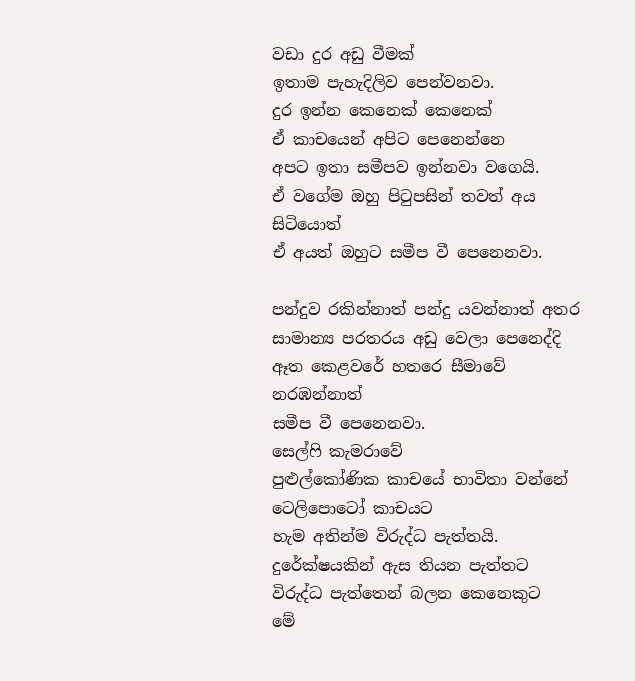වඩා දුර අඩු වීමක්
ඉතාම පැහැදිලිව පෙන්වනවා.
දුර ඉන්න කෙනෙක් කෙනෙක්
ඒ කාචයෙන් අපිට පෙනෙන්නෙ
අපට ඉතා සමීපව ඉන්නවා වගෙයි.
ඒ වගේම ඔහු පිටුපසින් තවත් අය සිටියොත්
ඒ අයත් ඔහුට සමීප වී පෙනෙනවා.

පන්දුව රකින්නාත් පන්දු යවන්නාත් අතර
සාමාන්‍ය පරතරය අඩු වෙලා පෙනෙද්දි
ඈත කෙළවරේ හතරෙ සීමාවේ නරඹන්නාත්
සමීප වී පෙනෙනවා.
සෙල්ෆි කැමරාවේ
පුළුල්කෝණික කාචයේ භාවිතා වන්නේ
ටෙලිපොටෝ කාචයට
හැම අතින්ම විරුද්ධ පැත්තයි.
දුරේක්ෂයකින් ඇස තියන පැත්තට
විරුද්ධ පැත්තෙන් බලන කෙනෙකුට
මේ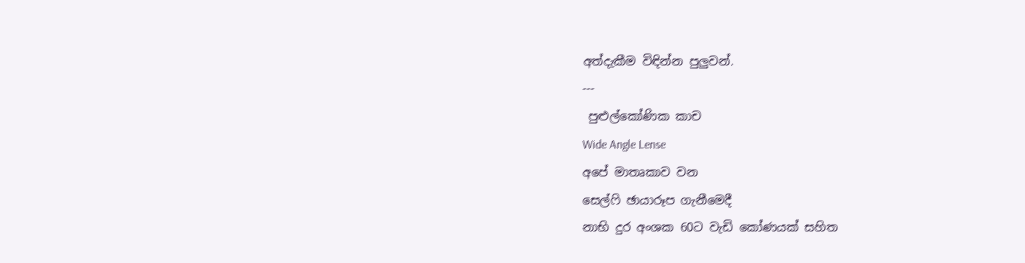අත්දැකීම විඳින්න පුලුවන්.
---
 පුළුල්කෝණික කාච
Wide Angle Lense
අපේ මාතෘකාව වන
සෙල්ෆි ඡායාරූප ගැනීමෙදී
නාභි දුර අංශක 60ට වැඩි කෝණයක් සහිත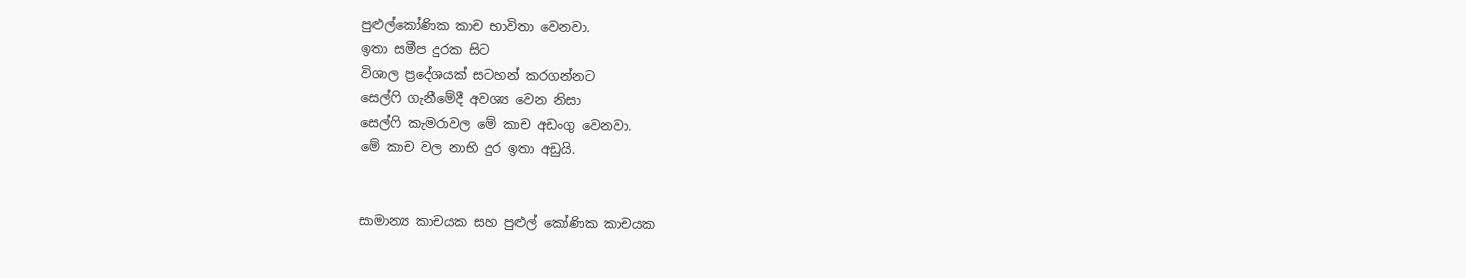පුළුල්කෝණික කාච භාවිතා වෙනවා.
ඉතා සමීප දුරක සිට
විශාල ප්‍රදේශයක් සටහන් කරගන්නට
සෙල්ෆි ගැනීමේදී අවශ්‍ය වෙන නිසා
සෙල්ෆි කැමරාවල මේ කාච අඩංගු වෙනවා.
මේ කාච වල නාභි දුර ඉතා අඩුයි.


සාමාන්‍ය කාචයක සහ පුළුල් කෝණික කාචයක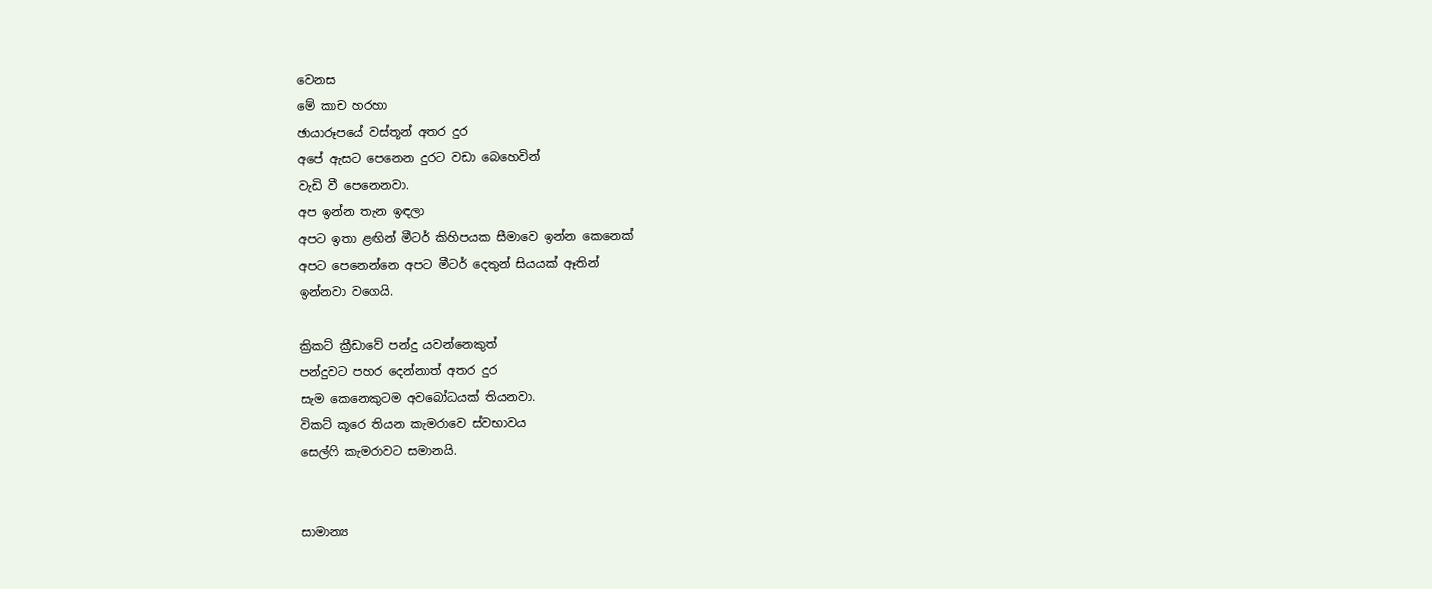වෙනස
මේ කාච හරහා
ඡායාරූපයේ වස්තූන් අතර දුර
අපේ ඇසට පෙනෙන දුරට වඩා බෙහෙවින්
වැඩි වී පෙනෙනවා.
අප ඉන්න තැන ඉඳලා
අපට ඉතා ළඟින් මීටර් කිහිපයක සීමාවෙ ඉන්න කෙනෙක්
අපට පෙනෙන්නෙ අපට මීටර් දෙතුන් සියයක් ඈතින්
ඉන්නවා වගෙයි.

ක්‍රිකට් ක්‍රීඩාවේ පන්දු යවන්නෙකුත්
පන්දුවට පහර දෙන්නාත් අතර දුර
සැම කෙනෙකුටම අවබෝධයක් තියනවා.
විකට් කූරෙ තියන කැමරාවෙ ස්වභාවය
සෙල්ෆි කැමරාවට සමානයි.


සාමාන්‍ය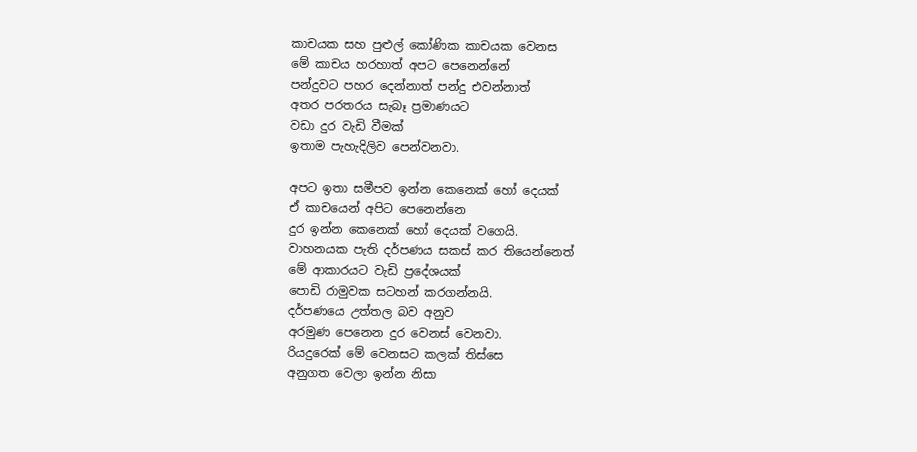කාචයක සහ පුළුල් කෝණික කාචයක වෙනස
මේ කාචය හරහාත් අපට පෙනෙන්නේ
පන්දුවට පහර දෙන්නාත් පන්දු එවන්නාත්
අතර පරතරය සැබෑ ප්‍රමාණයට
වඩා දුර වැඩි වීමක්
ඉතාම පැහැදිලිව පෙන්වනවා.

අපට ඉතා සමීපව ඉන්න කෙනෙක් හෝ දෙයක්
ඒ කාචයෙන් අපිට පෙනෙන්නෙ
දුර ඉන්න කෙනෙක් හෝ දෙයක් වගෙයි.
වාහනයක පැති දර්පණය සකස් කර තියෙන්නෙත්
මේ ආකාරයට වැඩි ප්‍රදේශයක්
පොඩි රාමුවක සටහන් කරගන්නයි.
දර්පණයෙ උත්තල බව අනුව
අරමුණ පෙනෙන දුර වෙනස් වෙනවා.
රියදුරෙක් මේ වෙනසට කලක් තිස්සෙ
අනුගත වෙලා ඉන්න නිසා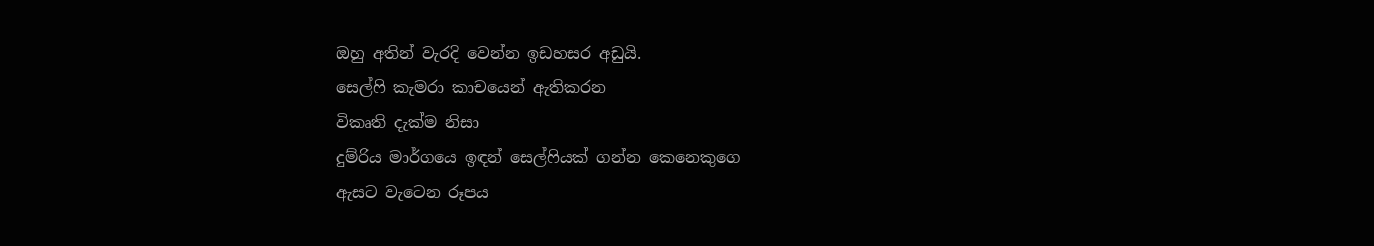ඔහු අතින් වැරදි වෙන්න ඉඩහසර අඩුයි.
සෙල්ෆි කැමරා කාචයෙන් ඇතිකරන
විකෘති දැක්ම නිසා
දුම්රිය මාර්ගයෙ ඉඳන් සෙල්ෆියක් ගන්න කෙනෙකුගෙ
ඇසට වැටෙන රූපය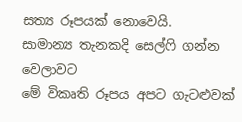සත්‍ය රූපයක් නොවෙයි.
සාමාන්‍ය තැනකදි සෙල්ෆි ගන්න වෙලාවට
මේ විකෘති රූපය අපට ගැටළුවක්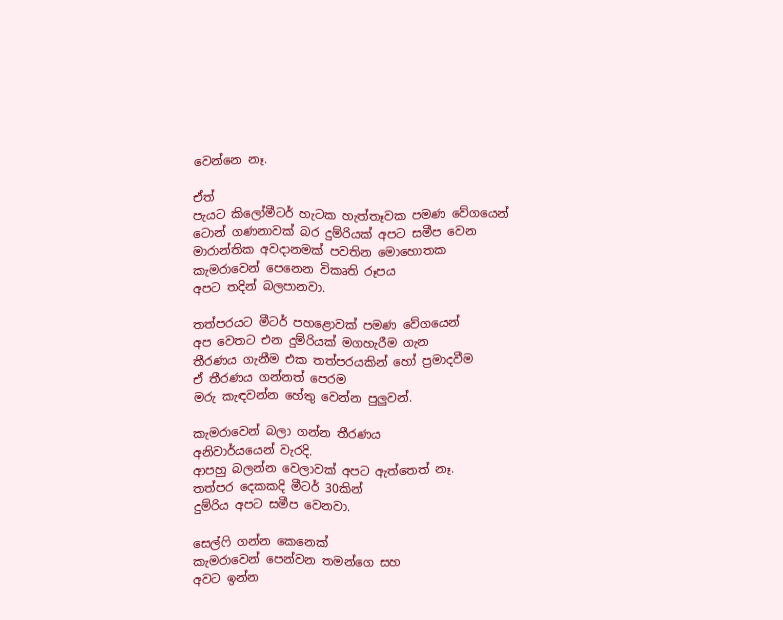වෙන්නෙ නෑ.

ඒත්
පැයට කිලෝමීටර් හැටක හැත්තෑවක පමණ වේගයෙන්
ටොන් ගණනාවක් බර දුම්රියක් අපට සමීප වෙන
මාරාන්තික අවදානමක් පවතින මොහොතක
කැමරාවෙන් පෙනෙන විකෘති රූපය
අපට තදින් බලපානවා.

තත්පරයට මීටර් පහළොවක් පමණ වේගයෙන්
අප වෙතට එන දුම්රියක් මගහැරීම ගැන
තීරණය ගැනීම එක තත්පරයකින් හෝ ප්‍රමාදවීම
ඒ තීරණය ගන්නත් පෙරම
මරු කැඳවන්න හේතු වෙන්න පුලුවන්.

කැමරාවෙන් බලා ගන්න තීරණය
අනිවාර්යයෙන් වැරදි.
ආපහු බලන්න වෙලාවක් අපට ඇත්තෙත් නෑ.
තත්පර දෙකකදි මීටර් 30කින්
දුම්රිය අපට සමීප වෙනවා.

සෙල්ෆි ගන්න කෙනෙක්
කැමරාවෙන් පෙන්වන තමන්ගෙ සහ
අවට ඉන්න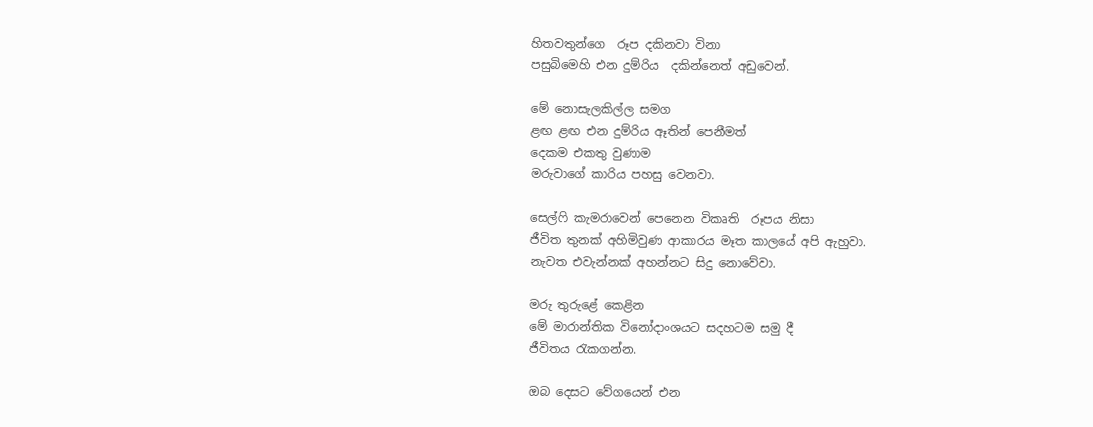හිතවතුන්ගෙ  රූප දකිනවා විනා
පසුබිමෙහි එන දුම්රිය  දකින්නෙත් අඩුවෙන්.

මේ නොසැලකිල්ල සමග
ළඟ ළඟ එන දුම්රිය ඈතින් පෙනීමත්
දෙකම එකතු වුණාම
මරුවාගේ කාරිය පහසු වෙනවා.

සෙල්ෆි කැමරාවෙන් පෙනෙන විකෘති  රූපය නිසා
ජීවිත තුනක් අහිමිවුණ ආකාරය මෑත කාලයේ අපි ඇහුවා.
නැවත එවැන්නක් අහන්නට සිදු නොවේවා.

මරු තුරුළේ කෙළින
මේ මාරාන්තික විනෝදාංශයට සදහටම සමු දී
ජීවිතය රැකගන්න.

ඔබ දෙසට වේගයෙන් එන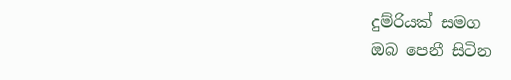දුම්රියක් සමග
ඔබ පෙනී සිටින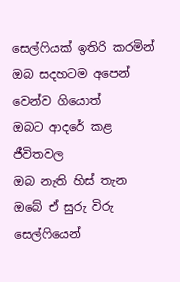සෙල්ෆියක් ඉතිරි කරමින්
ඔබ සදහටම අපෙන් වෙන්ව ගියොත්
ඔබට ආදරේ කළ ජීවිතවල
ඔබ නැති හිස් තැන
ඔබේ ඒ සුරු විරු සෙල්ෆියෙන්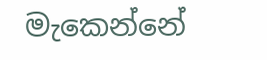මැකෙන්නේ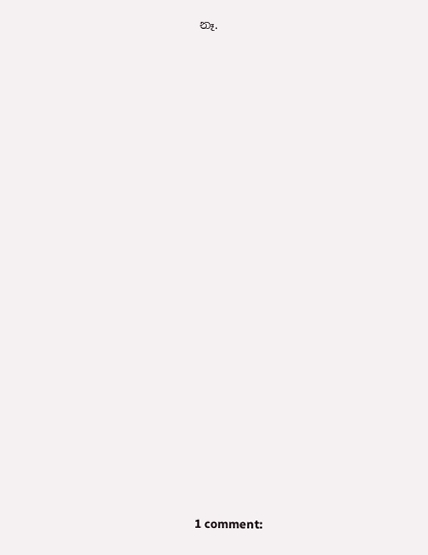නෑ.

























1 comment: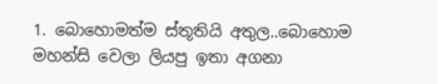1. බොහොමත්ම ස්තූතියි අතුල..බොහොම මහන්සි වෙලා ලියපු ඉතා අගනා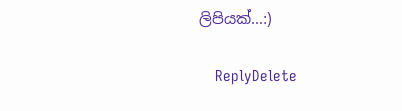ලිපියක්...:)

    ReplyDelete